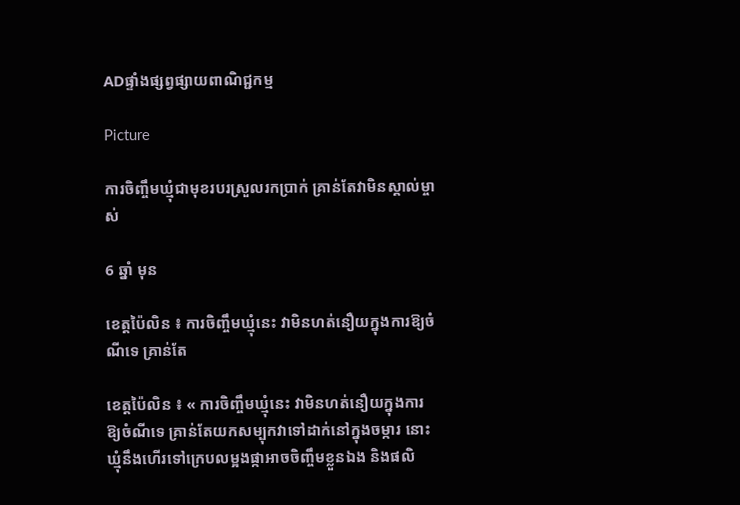ADផ្ទាំងផ្សព្វផ្សាយពាណិជ្ជកម្ម

Picture

ការចិញ្ចឹមឃ្មុំជាមុខរបរស្រួលរកប្រាក់ គ្រាន់តែវាមិនស្គាល់ម្ចាស់

6 ឆ្នាំ មុន

ខេត្តប៉ៃលិន ៖ ការចិញ្ចឹមឃ្មុំនេះ វាមិនហត់នឿយក្នុងការឱ្យចំណីទេ គ្រាន់តែ

ខេត្តប៉ៃលិន ៖ « ការចិញ្ចឹមឃ្មុំនេះ វាមិនហត់នឿយក្នុងការឱ្យចំណីទេ គ្រាន់តែយកសម្បុកវាទៅដាក់នៅក្នុងចម្ការ នោះឃ្មុំនឹងហើរទៅក្រេបលម្អងផ្កាអាចចិញ្ចឹមខ្លួនឯង និងផលិ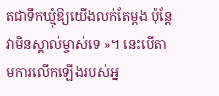តជាទឹកឃ្មុំឱ្យយើងលក់តែម្ដង ប៉ុន្ដែវាមិនស្គាល់ម្ចាស់ទេ »។ នេះបើតាមការលើកឡើងរបស់អ្ន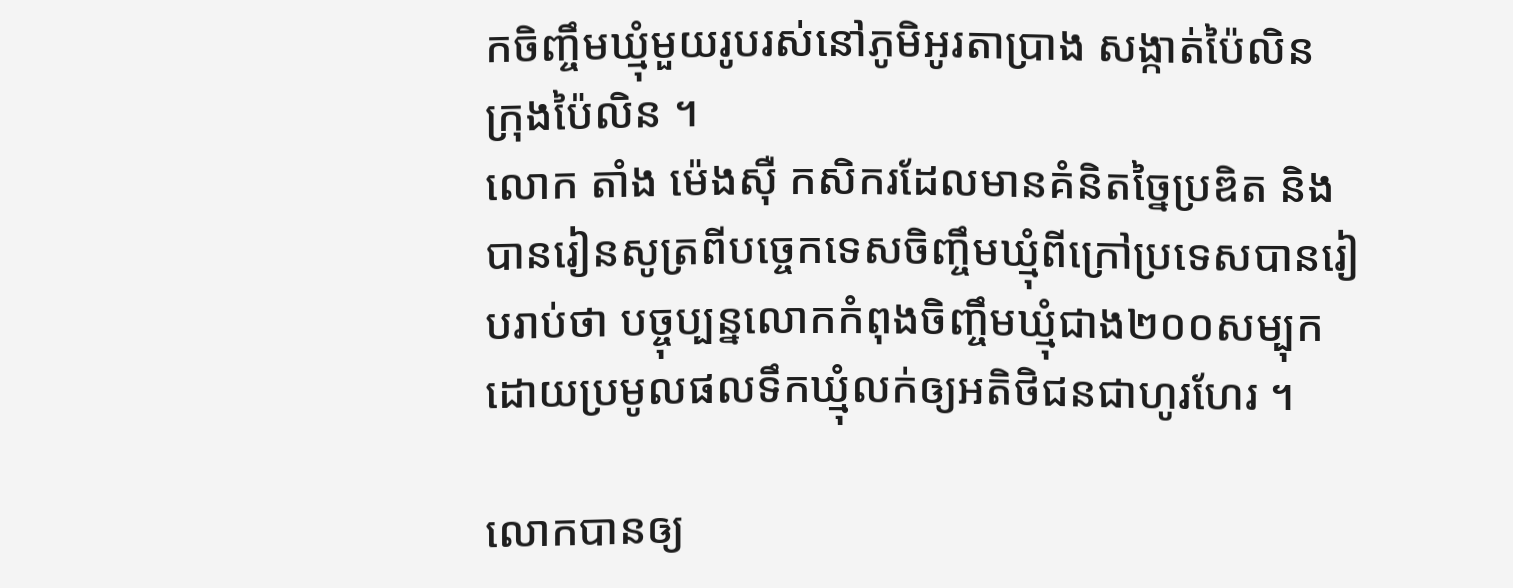កចិញ្ចឹមឃ្មុំមួយរូបរស់នៅភូមិអូរតាប្រាង សង្កាត់ប៉ៃលិន ក្រុងប៉ៃលិន ។
លោក តាំង ម៉េងស៊ឺ កសិករដែលមានគំនិតច្នៃប្រឌិត និងបានរៀនសូត្រពីបច្ចេកទេសចិញ្ចឹមឃ្មុំពីក្រៅប្រទេសបានរៀបរាប់ថា បច្ចុប្បន្នលោកកំពុងចិញ្ចឹមឃ្មុំជាង២០០សម្បុក ដោយប្រមូលផលទឹកឃ្មុំលក់ឲ្យអតិថិជនជាហូរហែរ ។

លោកបានឲ្យ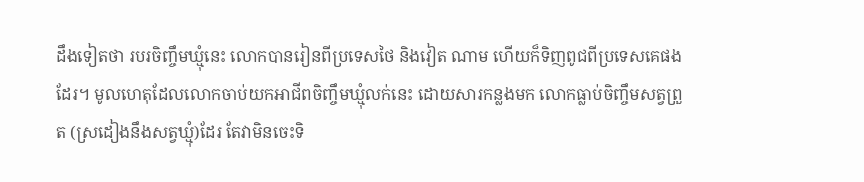ដឹងទៀតថា របរចិញ្ចឹមឃ្មុំនេះ លោកបានរៀនពីប្រទេសថៃ និងវៀត ណាម ហើយក៏ទិញពូជពីប្រទេសគេផងដែរ។ មូលហេតុដែលលោកចាប់យកអាជីពចិញ្ចឹមឃ្មុំលក់នេះ ដោយសារកន្លងមក លោកធ្លាប់ចិញ្ចឹមសត្វព្រួត (ស្រដៀងនឹងសត្វឃ្មុំ)ដែរ តែវាមិនចេះទិ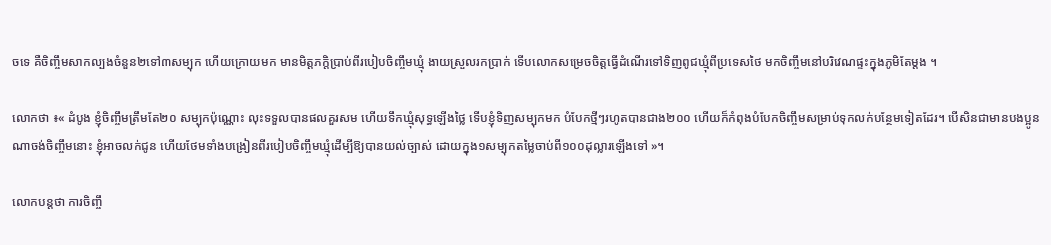ចទេ គឺចិញ្ចឹមសាកល្បងចំនួន២ទៅ៣សម្បុក ហើយក្រោយមក មានមិត្តភក្តិប្រាប់ពីរបៀបចិញ្ចឹមឃ្មុំ ងាយស្រួលរកប្រាក់ ទើបលោកសម្រេចចិត្តធ្វើដំណើរទៅទិញពូជឃ្មុំពីប្រទេសថៃ មកចិញ្ចឹមនៅបរិវេណផ្ទះក្នុងភូមិតែម្តង ។

លោកថា ៖« ដំបូង ខ្ញុំចិញ្ចឹមត្រឹមតែ២០ សម្បុកប៉ុណ្ណោះ លុះទទួលបានផលគួរសម ហើយទឹកឃ្មុំសុទ្ធឡើងថ្លៃ ទើបខ្ញុំទិញសម្បុកមក បំបែកថ្មីៗរហូតបានជាង២០០ ហើយក៏កំពុងបំបែកចិញ្ចឹមសម្រាប់ទុកលក់បន្ថែមទៀតដែរ។ បើសិនជាមានបងប្អូនណាចង់ចិញ្ចឹមនោះ ខ្ញុំអាចលក់ជូន ហើយថែមទាំងបង្រៀនពីរបៀបចិញ្ចឹមឃ្មុំដើម្បីឱ្យបានយល់ច្បាស់ ដោយក្នុង១សម្បុកតម្លៃចាប់ពី១០០ដុល្លារឡើងទៅ »។

លោកបន្ដថា ការចិញ្ចឹ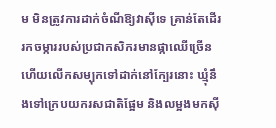ម មិនត្រូវការដាក់ចំណីឱ្យវាស៊ីទេ គ្រាន់តែដើររកចម្ការរបស់ប្រជាកសិករមានផ្កាឈើច្រើន ហើយលើកសម្បុកទៅដាក់នៅក្បែរនោះ ឃ្មុំនឹងទៅក្រេបយករសជាតិផ្អែម និងលម្អងមកស៊ី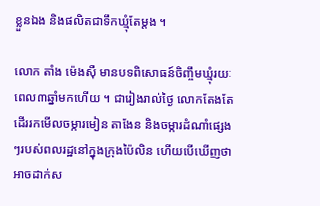ខ្លួនឯង និងផលិតជាទឹកឃ្មុំតែម្តង ។

លោក តាំង ម៉េងស៊ឺ មានបទពិសោធន៍ចិញ្ចឹមឃ្មុំរយៈពេល៣ឆ្នាំមកហើយ ។ ជារៀងរាល់ថ្ងៃ លោកតែងតែដើររកមើលចម្ការមៀន តាងែន និងចម្ការដំណាំផ្សេងៗរបស់ពលរដ្ឋនៅក្នុងក្រុងប៉ៃលិន ហើយបើឃើញថា អាចដាក់ស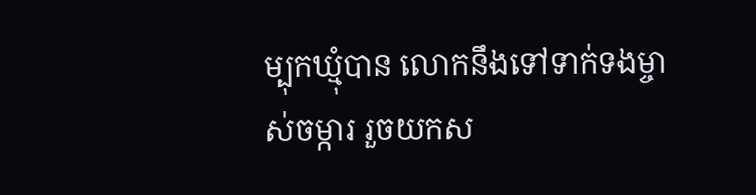ម្បុកឃ្មុំបាន លោកនឹងទៅទាក់ទងម្ចាស់ចម្ការ រួចយកស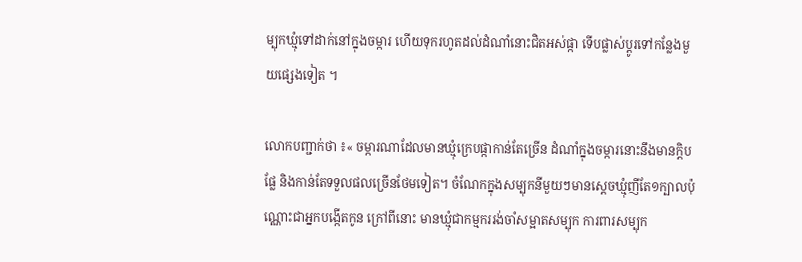ម្បុកឃ្មុំទៅដាក់នៅក្នុងចម្ការ ហើយទុករហូតដល់ដំណាំនោះជិតអស់ផ្កា ទើបផ្លាស់ប្តូរទៅកន្លែងមួយផ្សេងទៀត ។

លោកបញ្ជាក់ថា ៖« ចម្ការណាដែលមានឃ្មុំក្រេបផ្កាកាន់តែច្រើន ដំណាំក្នុងចម្ការនោះនឹងមានក្តិបផ្លែ និងកាន់តែទទួលផលច្រើនថែមទៀត។ ចំណែកក្នុងសម្បុកនីមួយៗមានស្តេចឃ្មុំញីតែ១ក្បាលប៉ុណ្ណោះជាអ្នកបង្កើតកូន ក្រៅពីនោះ មានឃ្មុំជាកម្មកររង់ចាំសម្អាតសម្បុក ការពារសម្បុក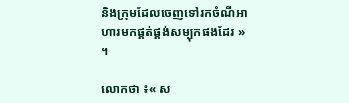និងក្រុមដែលចេញទៅរកចំណីអាហារមកផ្គត់ផ្គង់សម្បុកផងដែរ » ។

លោកថា ៖« ស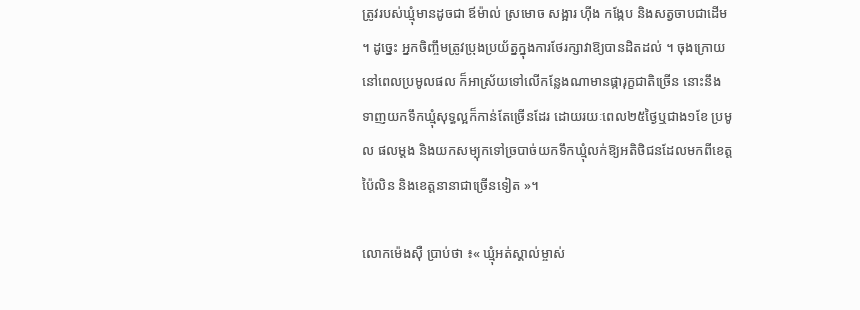ត្រូវរបស់ឃ្មុំមានដូចជា ឪម៉ាល់ ស្រមោច សង្អារ ហ៊ីង កង្កែប និងសត្វចាបជាដើម ។ ដូច្នេះ អ្នកចិញ្ចឹមត្រូវប្រុងប្រយ័ត្នក្នុងការថែរក្សាវាឱ្យបានដិតដល់ ។ ចុងក្រោយ នៅពេលប្រមូលផល ក៏អាស្រ័យទៅលើកន្លែងណាមានផ្ការុក្ខជាតិច្រើន នោះនឹងទាញយកទឹកឃ្មុំសុទ្ធល្អក៏កាន់តែច្រើនដែរ ដោយរយៈពេល២៥ថ្ងៃឬជាង១ខែ ប្រមូល ផលម្តង និងយកសម្បុកទៅច្របាច់យកទឹកឃ្មុំលក់ឱ្យអតិថិជនដែលមកពីខេត្តប៉ៃលិន និងខេត្តនានាជាច្រើនទៀត »។

លោកម៉េងស៊ឺ ប្រាប់ថា ៖« ឃ្មុំអត់ស្គាល់ម្ចាស់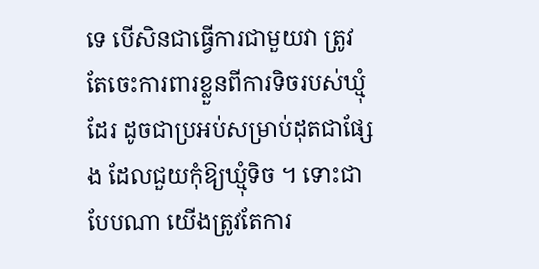ទេ បើសិនជាធ្វើការជាមួយវា ត្រូវតែចេះការពារខ្លួនពីការទិចរបស់ឃ្មុំដែរ ដូចជាប្រអប់សម្រាប់ដុតជាផ្សែង ដែលជួយកុំឱ្យឃ្មុំទិច ។ ទោះជាបែបណា យើងត្រូវតែការ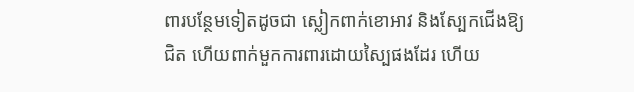ពារបន្ថែមទៀតដូចជា ស្លៀកពាក់ខោអាវ និងស្បែកជើងឱ្យជិត ហើយពាក់មួកការពារដោយស្បៃផងដែរ ហើយ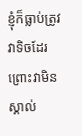ខ្ញុំក៏ធ្លាប់ត្រូវវាទិចដែរ ព្រោះវាមិនស្គាល់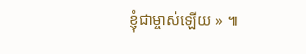ខ្ញុំជាម្ចាស់ឡើយ » ៕